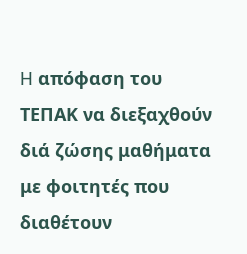H απόφαση του ΤΕΠΑΚ να διεξαχθούν διά ζώσης μαθήματα με φοιτητές που διαθέτουν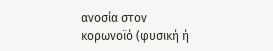ανοσία στον κορωνοϊό (φυσική ή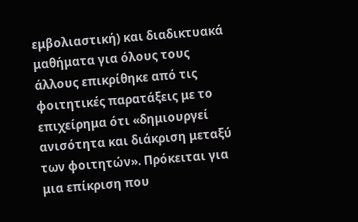εμβολιαστική) και διαδικτυακά μαθήματα για όλους τους άλλους επικρίθηκε από τις φοιτητικές παρατάξεις με το επιχείρημα ότι «δημιουργεί ανισότητα και διάκριση μεταξύ των φοιτητών». Πρόκειται για μια επίκριση που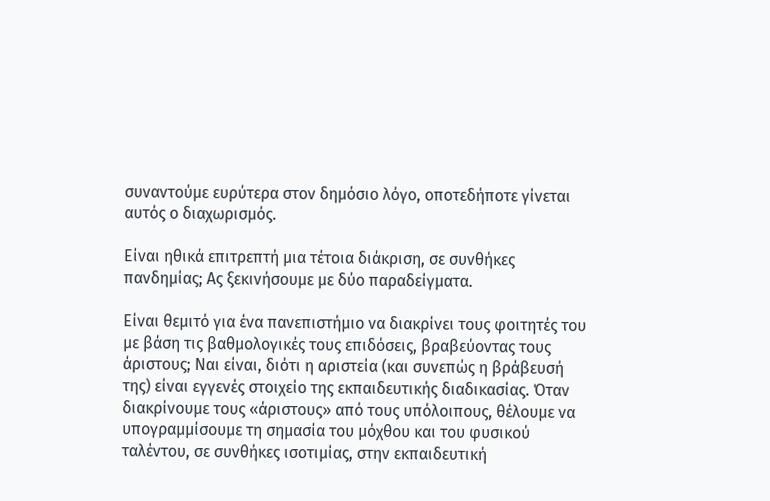συναντούμε ευρύτερα στον δημόσιο λόγο, οποτεδήποτε γίνεται αυτός ο διαχωρισμός.

Είναι ηθικά επιτρεπτή μια τέτοια διάκριση, σε συνθήκες πανδημίας; Ας ξεκινήσουμε με δύο παραδείγματα.

Είναι θεμιτό για ένα πανεπιστήμιο να διακρίνει τους φοιτητές του με βάση τις βαθμολογικές τους επιδόσεις, βραβεύοντας τους άριστους; Ναι είναι, διότι η αριστεία (και συνεπώς η βράβευσή της) είναι εγγενές στοιχείο της εκπαιδευτικής διαδικασίας. Όταν διακρίνουμε τους «άριστους» από τους υπόλοιπους, θέλουμε να υπογραμμίσουμε τη σημασία του μόχθου και του φυσικού ταλέντου, σε συνθήκες ισοτιμίας, στην εκπαιδευτική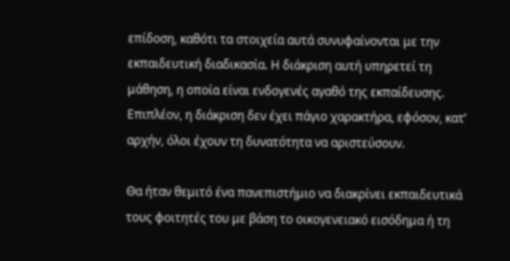επίδοση, καθότι τα στοιχεία αυτά συνυφαίνονται με την εκπαιδευτική διαδικασία. Η διάκριση αυτή υπηρετεί τη μάθηση, η οποία είναι ενδογενές αγαθό της εκπαίδευσης. Επιπλέον, η διάκριση δεν έχει πάγιο χαρακτήρα, εφόσον, κατ’ αρχήν, όλοι έχουν τη δυνατότητα να αριστεύσουν.

Θα ήταν θεμιτό ένα πανεπιστήμιο να διακρίνει εκπαιδευτικά τους φοιτητές του με βάση το οικογενειακό εισόδημα ή τη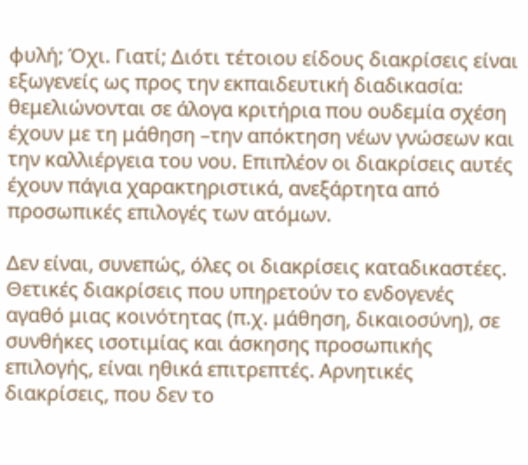φυλή; Όχι. Γιατί; Διότι τέτοιου είδους διακρίσεις είναι εξωγενείς ως προς την εκπαιδευτική διαδικασία: θεμελιώνονται σε άλογα κριτήρια που ουδεμία σχέση έχουν με τη μάθηση –την απόκτηση νέων γνώσεων και την καλλιέργεια του νου. Επιπλέον οι διακρίσεις αυτές έχουν πάγια χαρακτηριστικά, ανεξάρτητα από προσωπικές επιλογές των ατόμων.

Δεν είναι, συνεπώς, όλες οι διακρίσεις καταδικαστέες. Θετικές διακρίσεις που υπηρετούν το ενδογενές αγαθό μιας κοινότητας (π.χ. μάθηση, δικαιοσύνη), σε συνθήκες ισοτιμίας και άσκησης προσωπικής επιλογής, είναι ηθικά επιτρεπτές. Αρνητικές διακρίσεις, που δεν το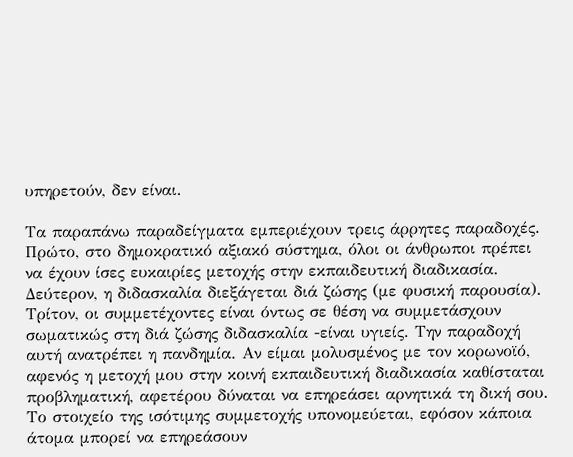υπηρετούν, δεν είναι.

Τα παραπάνω παραδείγματα εμπεριέχουν τρεις άρρητες παραδοχές. Πρώτο, στο δημοκρατικό αξιακό σύστημα, όλοι οι άνθρωποι πρέπει να έχουν ίσες ευκαιρίες μετοχής στην εκπαιδευτική διαδικασία. Δεύτερον, η διδασκαλία διεξάγεται διά ζώσης (με φυσική παρουσία). Τρίτον, οι συμμετέχοντες είναι όντως σε θέση να συμμετάσχουν σωματικώς στη διά ζώσης διδασκαλία -είναι υγιείς. Την παραδοχή αυτή ανατρέπει η πανδημία. Αν είμαι μολυσμένος με τον κορωνοϊό, αφενός η μετοχή μου στην κοινή εκπαιδευτική διαδικασία καθίσταται προβληματική, αφετέρου δύναται να επηρεάσει αρνητικά τη δική σου. Το στοιχείο της ισότιμης συμμετοχής υπονομεύεται, εφόσον κάποια άτομα μπορεί να επηρεάσουν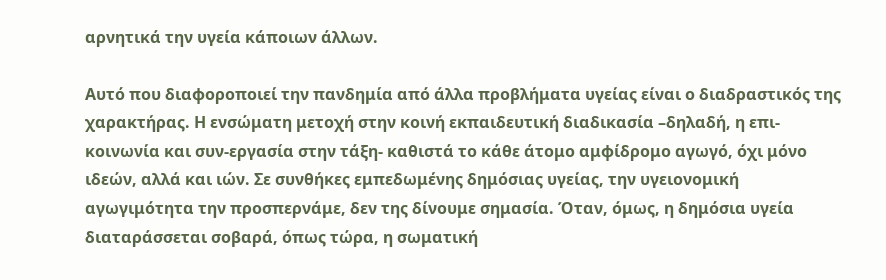αρνητικά την υγεία κάποιων άλλων.

Αυτό που διαφοροποιεί την πανδημία από άλλα προβλήματα υγείας είναι ο διαδραστικός της χαρακτήρας. Η ενσώματη μετοχή στην κοινή εκπαιδευτική διαδικασία –δηλαδή, η επι-κοινωνία και συν-εργασία στην τάξη- καθιστά το κάθε άτομο αμφίδρομο αγωγό, όχι μόνο ιδεών, αλλά και ιών. Σε συνθήκες εμπεδωμένης δημόσιας υγείας, την υγειονομική αγωγιμότητα την προσπερνάμε, δεν της δίνουμε σημασία. Όταν, όμως, η δημόσια υγεία διαταράσσεται σοβαρά, όπως τώρα, η σωματική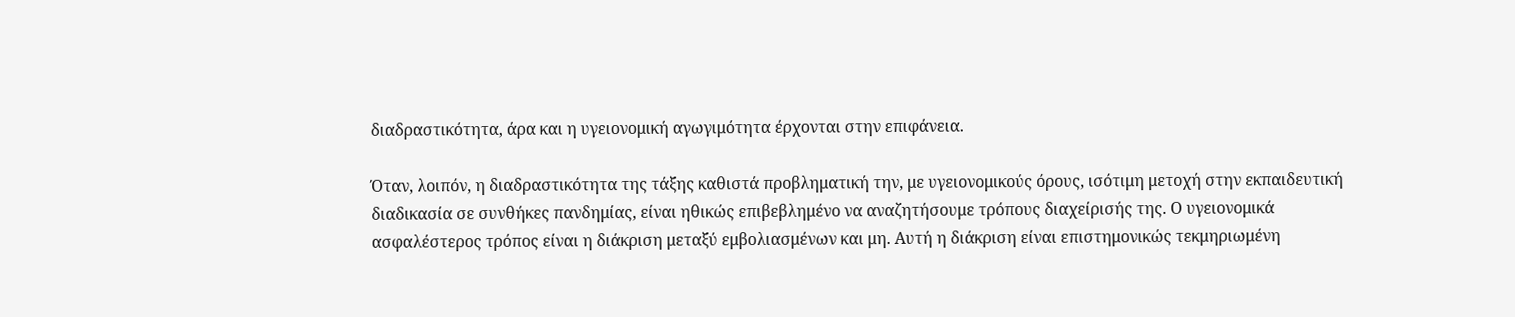διαδραστικότητα, άρα και η υγειονομική αγωγιμότητα έρχονται στην επιφάνεια.

Όταν, λοιπόν, η διαδραστικότητα της τάξης καθιστά προβληματική την, με υγειονομικούς όρους, ισότιμη μετοχή στην εκπαιδευτική διαδικασία σε συνθήκες πανδημίας, είναι ηθικώς επιβεβλημένο να αναζητήσουμε τρόπους διαχείρισής της. Ο υγειονομικά ασφαλέστερος τρόπος είναι η διάκριση μεταξύ εμβολιασμένων και μη. Αυτή η διάκριση είναι επιστημονικώς τεκμηριωμένη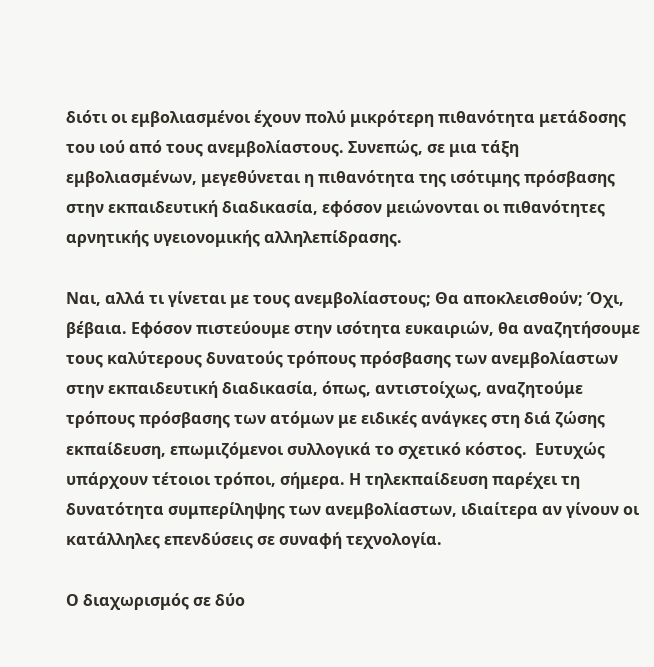διότι οι εμβολιασμένοι έχουν πολύ μικρότερη πιθανότητα μετάδοσης του ιού από τους ανεμβολίαστους. Συνεπώς, σε μια τάξη εμβολιασμένων, μεγεθύνεται η πιθανότητα της ισότιμης πρόσβασης στην εκπαιδευτική διαδικασία, εφόσον μειώνονται οι πιθανότητες αρνητικής υγειονομικής αλληλεπίδρασης.

Ναι, αλλά τι γίνεται με τους ανεμβολίαστους; Θα αποκλεισθούν; Όχι, βέβαια. Εφόσον πιστεύουμε στην ισότητα ευκαιριών, θα αναζητήσουμε τους καλύτερους δυνατούς τρόπους πρόσβασης των ανεμβολίαστων στην εκπαιδευτική διαδικασία, όπως, αντιστοίχως, αναζητούμε τρόπους πρόσβασης των ατόμων με ειδικές ανάγκες στη διά ζώσης εκπαίδευση, επωμιζόμενοι συλλογικά το σχετικό κόστος.  Ευτυχώς υπάρχουν τέτοιοι τρόποι, σήμερα. Η τηλεκπαίδευση παρέχει τη δυνατότητα συμπερίληψης των ανεμβολίαστων, ιδιαίτερα αν γίνουν οι κατάλληλες επενδύσεις σε συναφή τεχνολογία.

Ο διαχωρισμός σε δύο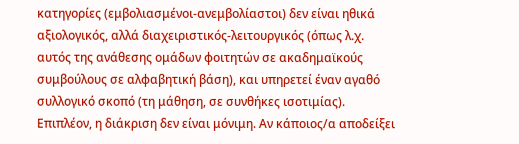κατηγορίες (εμβολιασμένοι-ανεμβολίαστοι) δεν είναι ηθικά αξιολογικός, αλλά διαχειριστικός-λειτουργικός (όπως λ.χ. αυτός της ανάθεσης ομάδων φοιτητών σε ακαδημαϊκούς συμβούλους σε αλφαβητική βάση), και υπηρετεί έναν αγαθό συλλογικό σκοπό (τη μάθηση, σε συνθήκες ισοτιμίας). Επιπλέον, η διάκριση δεν είναι μόνιμη. Αν κάποιος/α αποδείξει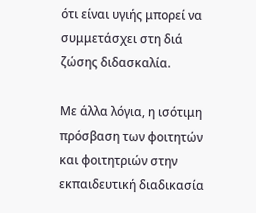ότι είναι υγιής μπορεί να συμμετάσχει στη διά ζώσης διδασκαλία.

Με άλλα λόγια, η ισότιμη πρόσβαση των φοιτητών και φοιτητριών στην εκπαιδευτική διαδικασία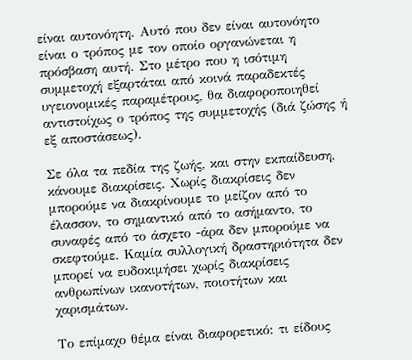είναι αυτονόητη. Αυτό που δεν είναι αυτονόητο είναι ο τρόπος με τον οποίο οργανώνεται η πρόσβαση αυτή. Στο μέτρο που η ισότιμη συμμετοχή εξαρτάται από κοινά παραδεκτές υγειονομικές παραμέτρους, θα διαφοροποιηθεί αντιστοίχως ο τρόπος της συμμετοχής (διά ζώσης ή εξ αποστάσεως).

Σε όλα τα πεδία της ζωής, και στην εκπαίδευση, κάνουμε διακρίσεις. Χωρίς διακρίσεις δεν μπορούμε να διακρίνουμε το μείζον από το έλασσον, το σημαντικό από το ασήμαντο, το συναφές από το άσχετο -άρα δεν μπορούμε να σκεφτούμε. Καμία συλλογική δραστηριότητα δεν μπορεί να ευδοκιμήσει χωρίς διακρίσεις ανθρωπίνων ικανοτήτων, ποιοτήτων και χαρισμάτων.

Το επίμαχο θέμα είναι διαφορετικό: τι είδους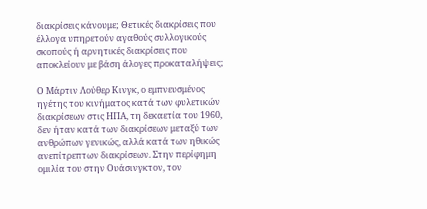διακρίσεις κάνουμε; Θετικές διακρίσεις που έλλογα υπηρετούν αγαθούς συλλογικούς σκοπούς ή αρνητικές διακρίσεις που αποκλείουν με βάση άλογες προκαταλήψεις;

Ο Μάρτιν Λούθερ Κινγκ, ο εμπνευσμένος ηγέτης του κινήματος κατά των φυλετικών διακρίσεων στις ΗΠΑ, τη δεκαετία του 1960, δεν ήταν κατά των διακρίσεων μεταξύ των ανθρώπων γενικώς, αλλά κατά των ηθικώς ανεπίτρεπτων διακρίσεων. Στην περίφημη ομιλία του στην Ουάσινγκτον, τον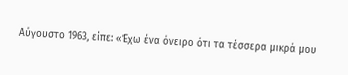Αύγουστο 1963, είπε: «Έχω ένα όνειρο ότι τα τέσσερα μικρά μου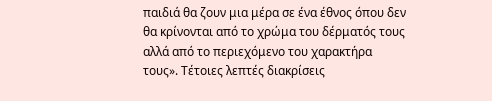παιδιά θα ζουν μια μέρα σε ένα έθνος όπου δεν θα κρίνονται από το χρώμα του δέρματός τους αλλά από το περιεχόμενο του χαρακτήρα τους». Τέτοιες λεπτές διακρίσεις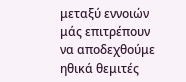μεταξύ εννοιών μάς επιτρέπουν να αποδεχθούμε ηθικά θεμιτές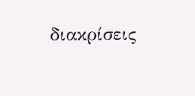διακρίσεις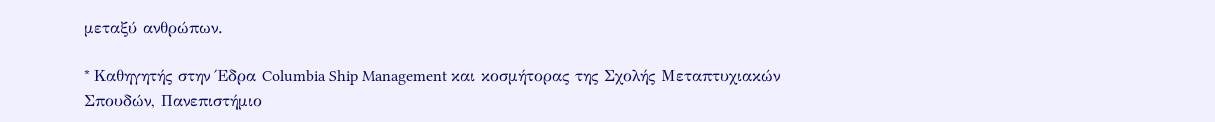μεταξύ ανθρώπων.

* Kαθηγητής στην Έδρα Columbia Ship Management και κοσμήτορας της Σχολής Μεταπτυχιακών Σπουδών, Πανεπιστήμιο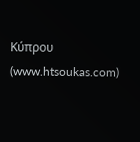Κύπρου (www.htsoukas.com)